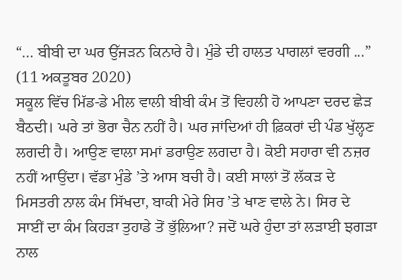“... ਬੀਬੀ ਦਾ ਘਰ ਉੱਜੜਨ ਕਿਨਾਰੇ ਹੈ। ਮੁੰਡੇ ਦੀ ਹਾਲਤ ਪਾਗਲਾਂ ਵਰਗੀ ...”
(11 ਅਕਤੂਬਰ 2020)
ਸਕੂਲ ਵਿੱਚ ਮਿੱਡ-ਡੇ ਮੀਲ ਵਾਲੀ ਬੀਬੀ ਕੰਮ ਤੋਂ ਵਿਹਲੀ ਹੋ ਆਪਣਾ ਦਰਦ ਛੇੜ ਬੈਠਦੀ। ਘਰੇ ਤਾਂ ਭੋਰਾ ਚੈਨ ਨਹੀਂ ਹੈ। ਘਰ ਜਾਂਦਿਆਂ ਹੀ ਫ਼ਿਕਰਾਂ ਦੀ ਪੰਡ ਖੁੱਲ੍ਹਣ ਲਗਦੀ ਹੈ। ਆਉਣ ਵਾਲਾ ਸਮਾਂ ਡਰਾਉਣ ਲਗਦਾ ਹੈ। ਕੋਈ ਸਹਾਰਾ ਵੀ ਨਜ਼ਰ ਨਹੀਂ ਆਉਂਦਾ। ਵੱਡਾ ਮੁੰਡੇ ’ਤੇ ਆਸ ਬਚੀ ਹੈ। ਕਈ ਸਾਲਾਂ ਤੋਂ ਲੱਕੜ ਦੇ ਮਿਸਤਰੀ ਨਾਲ ਕੰਮ ਸਿੱਖਦਾ, ਬਾਕੀ ਮੇਰੇ ਸਿਰ ’ਤੇ ਖਾਣ ਵਾਲੇ ਨੇ। ਸਿਰ ਦੇ ਸਾਈਂ ਦਾ ਕੰਮ ਕਿਹੜਾ ਤੁਹਾਡੇ ਤੋਂ ਭੁੱਲਿਆ? ਜਦੋਂ ਘਰੇ ਹੁੰਦਾ ਤਾਂ ਲੜਾਈ ਝਗੜਾ ਨਾਲ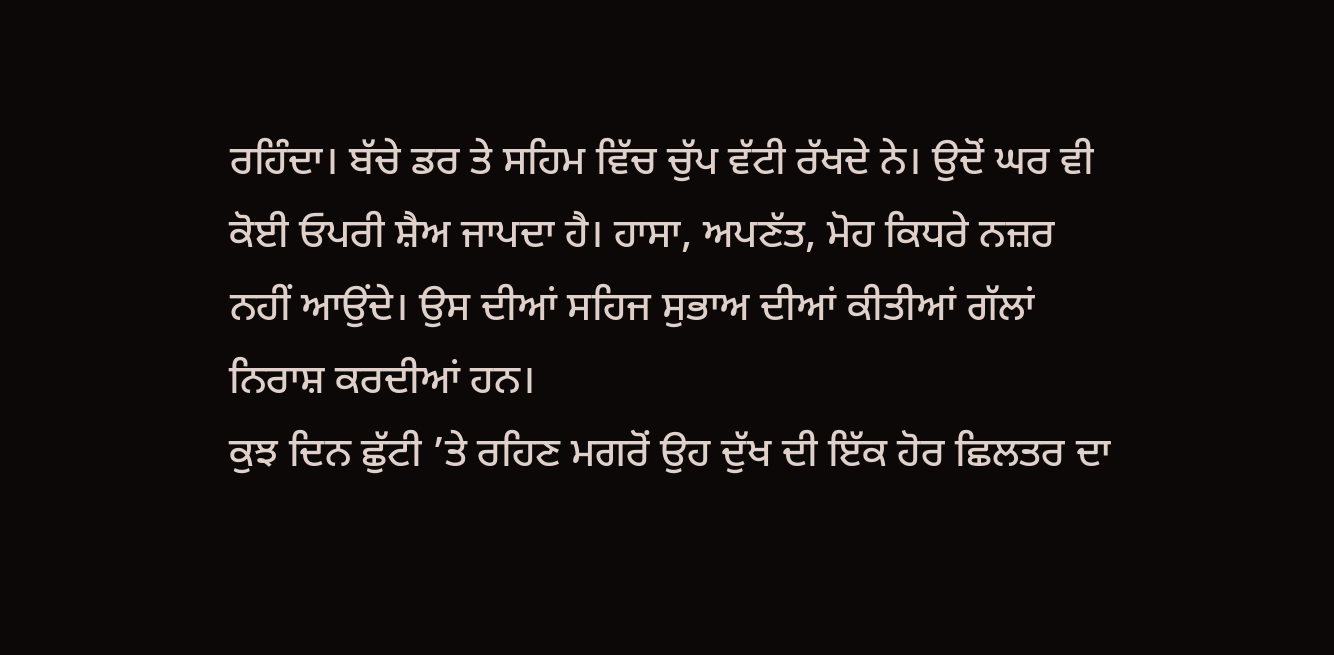ਰਹਿੰਦਾ। ਬੱਚੇ ਡਰ ਤੇ ਸਹਿਮ ਵਿੱਚ ਚੁੱਪ ਵੱਟੀ ਰੱਖਦੇ ਨੇ। ਉਦੋਂ ਘਰ ਵੀ ਕੋਈ ਓਪਰੀ ਸ਼ੈਅ ਜਾਪਦਾ ਹੈ। ਹਾਸਾ, ਅਪਣੱਤ, ਮੋਹ ਕਿਧਰੇ ਨਜ਼ਰ ਨਹੀਂ ਆਉਂਦੇ। ਉਸ ਦੀਆਂ ਸਹਿਜ ਸੁਭਾਅ ਦੀਆਂ ਕੀਤੀਆਂ ਗੱਲਾਂ ਨਿਰਾਸ਼ ਕਰਦੀਆਂ ਹਨ।
ਕੁਝ ਦਿਨ ਛੁੱਟੀ ’ਤੇ ਰਹਿਣ ਮਗਰੋਂ ਉਹ ਦੁੱਖ ਦੀ ਇੱਕ ਹੋਰ ਛਿਲਤਰ ਦਾ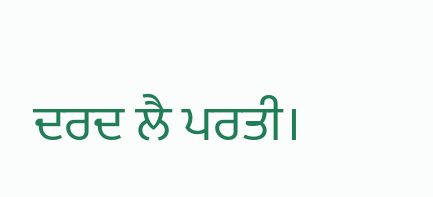ਦਰਦ ਲੈ ਪਰਤੀ।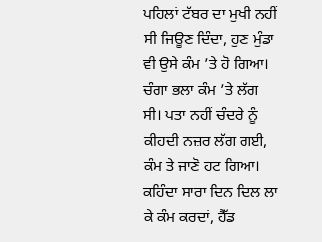ਪਹਿਲਾਂ ਟੱਬਰ ਦਾ ਮੁਖੀ ਨਹੀਂ ਸੀ ਜਿਊਣ ਦਿੰਦਾ, ਹੁਣ ਮੁੰਡਾ ਵੀ ਉਸੇ ਕੰਮ ’ਤੇ ਹੋ ਗਿਆ। ਚੰਗਾ ਭਲਾ ਕੰਮ ’ਤੇ ਲੱਗ ਸੀ। ਪਤਾ ਨਹੀਂ ਚੰਦਰੇ ਨੂੰ ਕੀਹਦੀ ਨਜ਼ਰ ਲੱਗ ਗਈ, ਕੰਮ ਤੇ ਜਾਣੋ ਹਟ ਗਿਆ। ਕਹਿੰਦਾ ਸਾਰਾ ਦਿਨ ਦਿਲ ਲਾ ਕੇ ਕੰਮ ਕਰਦਾਂ, ਹੈੱਡ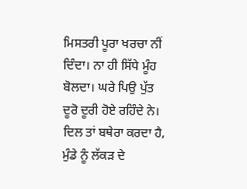ਮਿਸਤਰੀ ਪੂਰਾ ਖਰਚਾ ਨੀਂ ਦਿੰਦਾ। ਨਾ ਹੀ ਸਿੱਧੇ ਮੂੰਹ ਬੋਲਦਾ। ਘਰੇ ਪਿਉ ਪੁੱਤ ਦੂਰੋ ਦੂਰੀ ਹੋਏ ਰਹਿੰਦੇ ਨੇ। ਦਿਲ ਤਾਂ ਬਥੇਰਾ ਕਰਦਾ ਹੈ, ਮੁੰਡੇ ਨੂੰ ਲੱਕੜ ਦੇ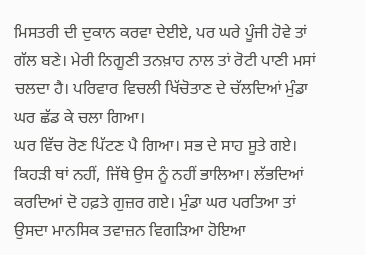ਮਿਸਤਰੀ ਦੀ ਦੁਕਾਨ ਕਰਵਾ ਦੇਈਏ, ਪਰ ਘਰੇ ਪੂੰਜੀ ਹੋਵੇ ਤਾਂ ਗੱਲ ਬਣੇ। ਮੇਰੀ ਨਿਗੂਣੀ ਤਨਖ਼ਾਹ ਨਾਲ ਤਾਂ ਰੋਟੀ ਪਾਣੀ ਮਸਾਂ ਚਲਦਾ ਹੈ। ਪਰਿਵਾਰ ਵਿਚਲੀ ਖਿੱਚੋਤਾਣ ਦੇ ਚੱਲਦਿਆਂ ਮੁੰਡਾ ਘਰ ਛੱਡ ਕੇ ਚਲਾ ਗਿਆ।
ਘਰ ਵਿੱਚ ਰੋਣ ਪਿੱਟਣ ਪੈ ਗਿਆ। ਸਭ ਦੇ ਸਾਹ ਸੂਤੇ ਗਏ। ਕਿਹੜੀ ਥਾਂ ਨਹੀਂ, ਜਿੱਥੇ ਉਸ ਨੂੰ ਨਹੀਂ ਭਾਲਿਆ। ਲੱਭਦਿਆਂ ਕਰਦਿਆਂ ਦੋ ਹਫ਼ਤੇ ਗੁਜ਼ਰ ਗਏ। ਮੁੰਡਾ ਘਰ ਪਰਤਿਆ ਤਾਂ ਉਸਦਾ ਮਾਨਸਿਕ ਤਵਾਜ਼ਨ ਵਿਗੜਿਆ ਹੋਇਆ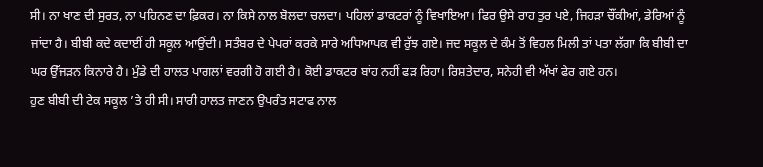ਸੀ। ਨਾ ਖਾਣ ਦੀ ਸੁਰਤ, ਨਾ ਪਹਿਨਣ ਦਾ ਫ਼ਿਕਰ। ਨਾ ਕਿਸੇ ਨਾਲ ਬੋਲਦਾ ਚਲਦਾ। ਪਹਿਲਾਂ ਡਾਕਟਰਾਂ ਨੂੰ ਵਿਖਾਇਆ। ਫਿਰ ਉਸੇ ਰਾਹ ਤੁਰ ਪਏ, ਜਿਹੜਾ ਚੌਂਕੀਆਂ, ਡੇਰਿਆਂ ਨੂੰ ਜਾਂਦਾ ਹੈ। ਬੀਬੀ ਕਦੇ ਕਦਾਈਂ ਹੀ ਸਕੂਲ ਆਉਂਦੀ। ਸਤੰਬਰ ਦੇ ਪੇਪਰਾਂ ਕਰਕੇ ਸਾਰੇ ਅਧਿਆਪਕ ਵੀ ਰੁੱਝ ਗਏ। ਜਦ ਸਕੂਲ ਦੇ ਕੰਮ ਤੋਂ ਵਿਹਲ ਮਿਲੀ ਤਾਂ ਪਤਾ ਲੱਗਾ ਕਿ ਬੀਬੀ ਦਾ ਘਰ ਉੱਜੜਨ ਕਿਨਾਰੇ ਹੈ। ਮੁੰਡੇ ਦੀ ਹਾਲਤ ਪਾਗਲਾਂ ਵਰਗੀ ਹੋ ਗਈ ਹੈ। ਕੋਈ ਡਾਕਟਰ ਬਾਂਹ ਨਹੀਂ ਫੜ ਰਿਹਾ। ਰਿਸ਼ਤੇਦਾਰ, ਸਨੇਹੀ ਵੀ ਅੱਖਾਂ ਫੇਰ ਗਏ ਹਨ।
ਹੁਣ ਬੀਬੀ ਦੀ ਟੇਕ ਸਕੂਲ ’ਤੇ ਹੀ ਸੀ। ਸਾਰੀ ਹਾਲਤ ਜਾਣਨ ਉਪਰੰਤ ਸਟਾਫ ਨਾਲ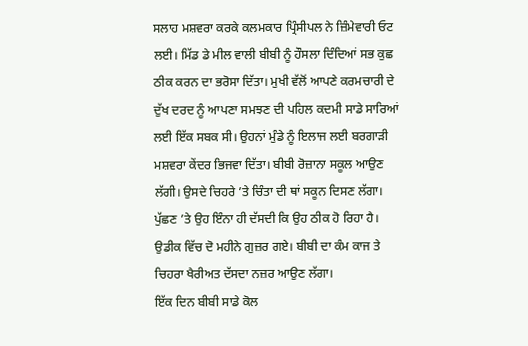ਸਲਾਹ ਮਸ਼ਵਰਾ ਕਰਕੇ ਕਲਮਕਾਰ ਪ੍ਰਿੰਸੀਪਲ ਨੇ ਜ਼ਿੰਮੇਵਾਰੀ ਓਟ ਲਈ। ਮਿੱਡ ਡੇ ਮੀਲ ਵਾਲੀ ਬੀਬੀ ਨੂੰ ਹੌਸਲਾ ਦਿੰਦਿਆਂ ਸਭ ਕੁਛ ਠੀਕ ਕਰਨ ਦਾ ਭਰੋਸਾ ਦਿੱਤਾ। ਮੁਖੀ ਵੱਲੋਂ ਆਪਣੇ ਕਰਮਚਾਰੀ ਦੇ ਦੁੱਖ ਦਰਦ ਨੂੰ ਆਪਣਾ ਸਮਝਣ ਦੀ ਪਹਿਲ ਕਦਮੀ ਸਾਡੇ ਸਾਰਿਆਂ ਲਈ ਇੱਕ ਸਬਕ ਸੀ। ਉਹਨਾਂ ਮੁੰਡੇ ਨੂੰ ਇਲਾਜ ਲਈ ਬਰਗਾੜੀ ਮਸ਼ਵਰਾ ਕੇਂਦਰ ਭਿਜਵਾ ਦਿੱਤਾ। ਬੀਬੀ ਰੋਜ਼ਾਨਾ ਸਕੂਲ ਆਉਣ ਲੱਗੀ। ਉਸਦੇ ਚਿਹਰੇ ’ਤੇ ਚਿੰਤਾ ਦੀ ਥਾਂ ਸਕੂਨ ਦਿਸਣ ਲੱਗਾ। ਪੁੱਛਣ ’ਤੇ ਉਹ ਇੰਨਾ ਹੀ ਦੱਸਦੀ ਕਿ ਉਹ ਠੀਕ ਹੋ ਰਿਹਾ ਹੈ। ਉਡੀਕ ਵਿੱਚ ਦੋ ਮਹੀਨੇ ਗੁਜ਼ਰ ਗਏ। ਬੀਬੀ ਦਾ ਕੰਮ ਕਾਜ ਤੇ ਚਿਹਰਾ ਖੈਰੀਅਤ ਦੱਸਦਾ ਨਜ਼ਰ ਆਉਣ ਲੱਗਾ।
ਇੱਕ ਦਿਨ ਬੀਬੀ ਸਾਡੇ ਕੋਲ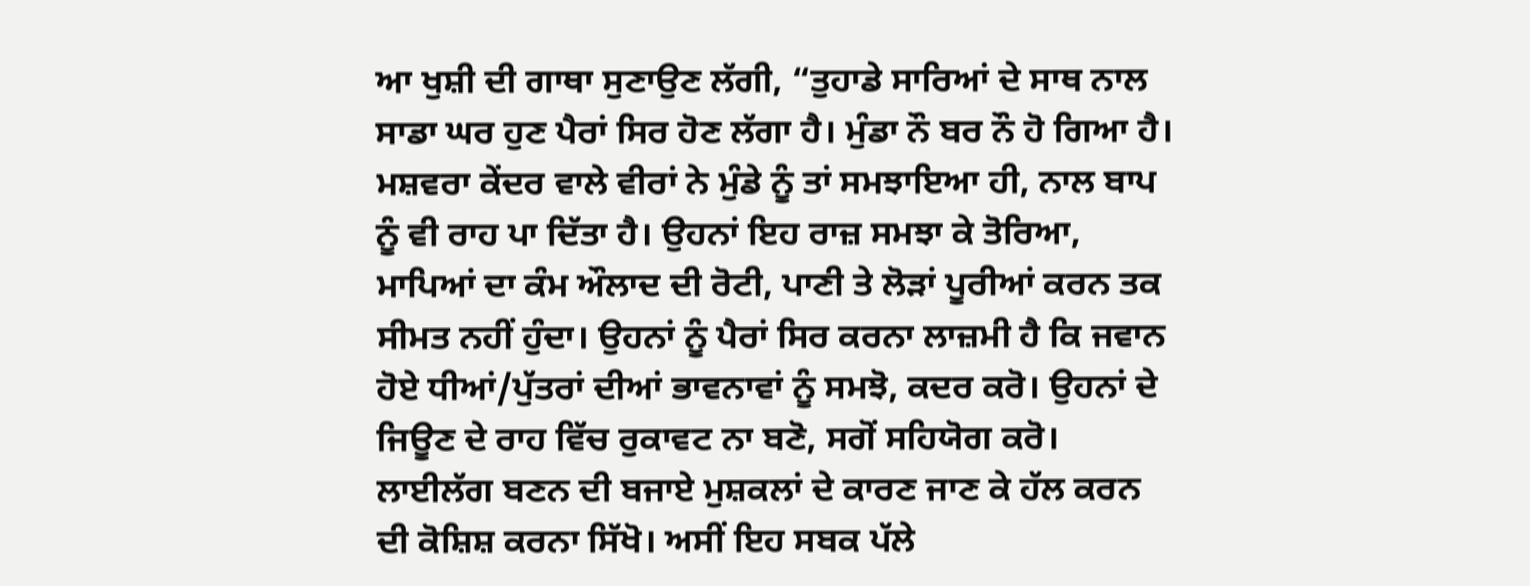ਆ ਖੁਸ਼ੀ ਦੀ ਗਾਥਾ ਸੁਣਾਉਣ ਲੱਗੀ, “ਤੁਹਾਡੇ ਸਾਰਿਆਂ ਦੇ ਸਾਥ ਨਾਲ ਸਾਡਾ ਘਰ ਹੁਣ ਪੈਰਾਂ ਸਿਰ ਹੋਣ ਲੱਗਾ ਹੈ। ਮੁੰਡਾ ਨੌ ਬਰ ਨੌ ਹੋ ਗਿਆ ਹੈ। ਮਸ਼ਵਰਾ ਕੇਂਦਰ ਵਾਲੇ ਵੀਰਾਂ ਨੇ ਮੁੰਡੇ ਨੂੰ ਤਾਂ ਸਮਝਾਇਆ ਹੀ, ਨਾਲ ਬਾਪ ਨੂੰ ਵੀ ਰਾਹ ਪਾ ਦਿੱਤਾ ਹੈ। ਉਹਨਾਂ ਇਹ ਰਾਜ਼ ਸਮਝਾ ਕੇ ਤੋਰਿਆ, ਮਾਪਿਆਂ ਦਾ ਕੰਮ ਔਲਾਦ ਦੀ ਰੋਟੀ, ਪਾਣੀ ਤੇ ਲੋੜਾਂ ਪੂਰੀਆਂ ਕਰਨ ਤਕ ਸੀਮਤ ਨਹੀਂ ਹੁੰਦਾ। ਉਹਨਾਂ ਨੂੰ ਪੈਰਾਂ ਸਿਰ ਕਰਨਾ ਲਾਜ਼ਮੀ ਹੈ ਕਿ ਜਵਾਨ ਹੋਏ ਧੀਆਂ/ਪੁੱਤਰਾਂ ਦੀਆਂ ਭਾਵਨਾਵਾਂ ਨੂੰ ਸਮਝੋ, ਕਦਰ ਕਰੋ। ਉਹਨਾਂ ਦੇ ਜਿਊਣ ਦੇ ਰਾਹ ਵਿੱਚ ਰੁਕਾਵਟ ਨਾ ਬਣੋ, ਸਗੋਂ ਸਹਿਯੋਗ ਕਰੋ। ਲਾਈਲੱਗ ਬਣਨ ਦੀ ਬਜਾਏ ਮੁਸ਼ਕਲਾਂ ਦੇ ਕਾਰਣ ਜਾਣ ਕੇ ਹੱਲ ਕਰਨ ਦੀ ਕੋਸ਼ਿਸ਼ ਕਰਨਾ ਸਿੱਖੋ। ਅਸੀਂ ਇਹ ਸਬਕ ਪੱਲੇ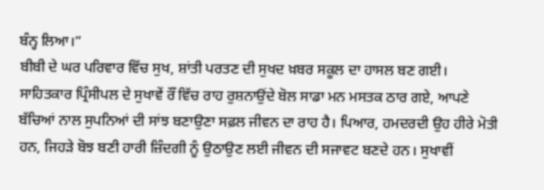ਬੰਨ੍ਹ ਲਿਆ।”
ਬੀਬੀ ਦੇ ਘਰ ਪਰਿਵਾਰ ਵਿੱਚ ਸੁਖ, ਸ਼ਾਂਤੀ ਪਰਤਣ ਦੀ ਸੁਖਦ ਖ਼ਬਰ ਸਕੂਲ ਦਾ ਹਾਸਲ ਬਣ ਗਈ। ਸਾਹਿਤਕਾਰ ਪ੍ਰਿੰਸੀਪਲ ਦੇ ਸੁਖਾਵੇਂ ਰੌਂ ਵਿੱਚ ਰਾਹ ਰੁਸ਼ਨਾਉਂਦੇ ਬੋਲ ਸਾਡਾ ਮਨ ਮਸਤਕ ਠਾਰ ਗਏ, ਆਪਣੇ ਬੱਚਿਆਂ ਨਾਲ ਸੁਪਨਿਆਂ ਦੀ ਸਾਂਝ ਬਣਾਉਣਾ ਸਫ਼ਲ ਜੀਵਨ ਦਾ ਰਾਹ ਹੈ। ਪਿਆਰ, ਹਮਦਰਦੀ ਉਹ ਹੀਰੇ ਮੋਤੀ ਹਨ, ਜਿਹੜੇ ਬੋਝ ਬਣੀ ਹਾਰੀ ਜ਼ਿੰਦਗੀ ਨੂੰ ਉਠਾਉਣ ਲਈ ਜੀਵਨ ਦੀ ਸਜਾਵਟ ਬਣਦੇ ਹਨ। ਸੁਖਾਵੀਂ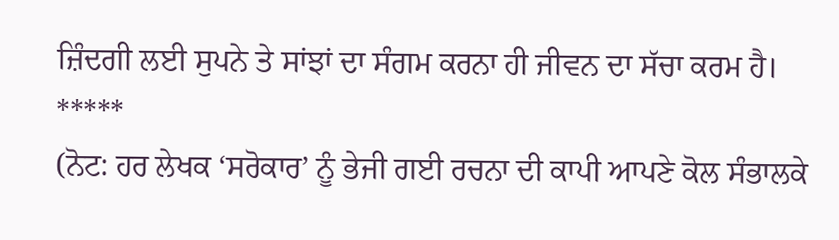ਜ਼ਿੰਦਗੀ ਲਈ ਸੁਪਨੇ ਤੇ ਸਾਂਝਾਂ ਦਾ ਸੰਗਮ ਕਰਨਾ ਹੀ ਜੀਵਨ ਦਾ ਸੱਚਾ ਕਰਮ ਹੈ।
*****
(ਨੋਟ: ਹਰ ਲੇਖਕ ‘ਸਰੋਕਾਰ’ ਨੂੰ ਭੇਜੀ ਗਈ ਰਚਨਾ ਦੀ ਕਾਪੀ ਆਪਣੇ ਕੋਲ ਸੰਭਾਲਕੇ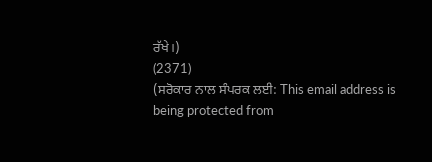ਰੱਖੇ।)
(2371)
(ਸਰੋਕਾਰ ਨਾਲ ਸੰਪਰਕ ਲਈ: This email address is being protected from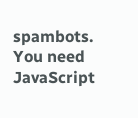spambots. You need JavaScript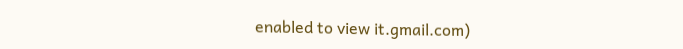enabled to view it.gmail.com)